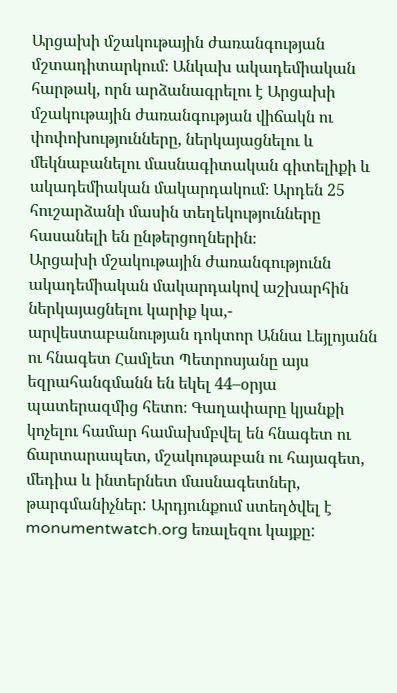Արցախի մշակութային ժառանգության մշտադիտարկում։ Անկախ ակադեմիական հարթակ, որն արձանագրելու է Արցախի մշակութային ժառանգության վիճակն ու փոփոխությունները, ներկայացնելու և մեկնաբանելու մասնագիտական գիտելիքի և ակադեմիական մակարդակում։ Արդեն 25 հուշարձանի մասին տեղեկությունները հասանելի են ընթերցողներին։
Արցախի մշակութային ժառանգությունն ակադեմիական մակարդակով աշխարհին ներկայացնելու կարիք կա,- արվեստաբանության դոկտոր Աննա Լեյլոյանն ու հնագետ Համլետ Պետրոսյանը այս եզրահանգմանն են եկել 44–օրյա պատերազմից հետո։ Գաղափարը կյանքի կոչելու համար համախմբվել են հնագետ ու ճարտարապետ, մշակութաբան ու հայագետ, մեդիա և ինտերնետ մասնագետներ, թարգմանիչներ: Արդյունքում ստեղծվել է monumentwatch.org եռալեզու կայքը: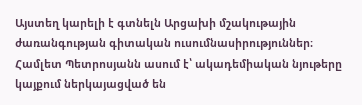Այստեղ կարելի է գտնելն Արցախի մշակութային ժառանգության գիտական ուսումնասիրություններ։ Համլետ Պետրոսյանն ասում է՝ ակադեմիական նյութերը կայքում ներկայացված են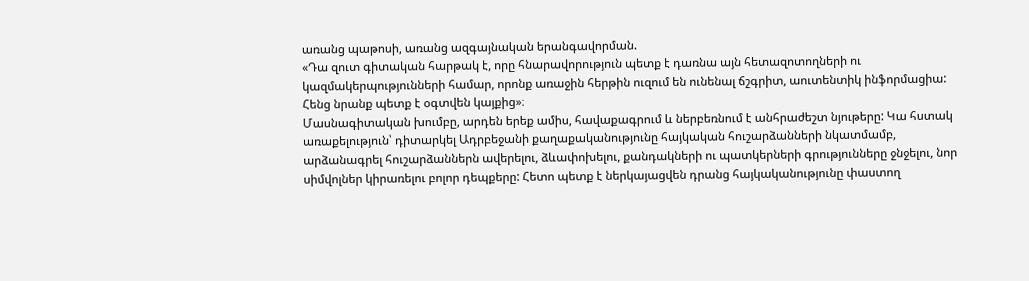առանց պաթոսի, առանց ազգայնական երանգավորման.
«Դա զուտ գիտական հարթակ է, որը հնարավորություն պետք է դառնա այն հետազոտողների ու կազմակերպությունների համար, որոնք առաջին հերթին ուզում են ունենալ ճշգրիտ, աուտենտիկ ինֆորմացիա: Հենց նրանք պետք է օգտվեն կայքից»։
Մասնագիտական խումբը, արդեն երեք ամիս, հավաքագրում և ներբեռնում է անհրաժեշտ նյութերը: Կա հստակ առաքելություն՝ դիտարկել Ադրբեջանի քաղաքականությունը հայկական հուշարձանների նկատմամբ, արձանագրել հուշարձաններն ավերելու, ձևափոխելու, քանդակների ու պատկերների գրությունները ջնջելու, նոր սիմվոլներ կիրառելու բոլոր դեպքերը: Հետո պետք է ներկայացվեն դրանց հայկականությունը փաստող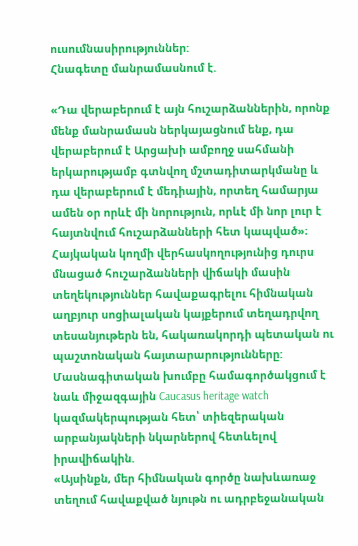ուսումնասիրություններ:
Հնագետը մանրամասնում է.

«Դա վերաբերում է այն հուշարձաններին, որոնք մենք մանրամասն ներկայացնում ենք, դա վերաբերում է Արցախի ամբողջ սահմանի երկարությամբ գտնվող մշտադիտարկմանը և դա վերաբերում է մեդիային, որտեղ համարյա ամեն օր որևէ մի նորություն, որևէ մի նոր լուր է հայտնվում հուշարձանների հետ կապված»։
Հայկական կողմի վերհասկողությունից դուրս մնացած հուշարձանների վիճակի մասին տեղեկություններ հավաքագրելու հիմնական աղբյուր սոցիալական կայքերում տեղադրվող տեսանյութերն են, հակառակորդի պետական ու պաշտոնական հայտարարությունները: Մասնագիտական խումբը համագործակցում է նաև միջազգային Caucasus heritage watch կազմակերպության հետ՝ տիեզերական արբանյակների նկարներով հետևելով իրավիճակին.
«Այսինքն, մեր հիմնական գործը նախևառաջ տեղում հավաքված նյութն ու ադրբեջանական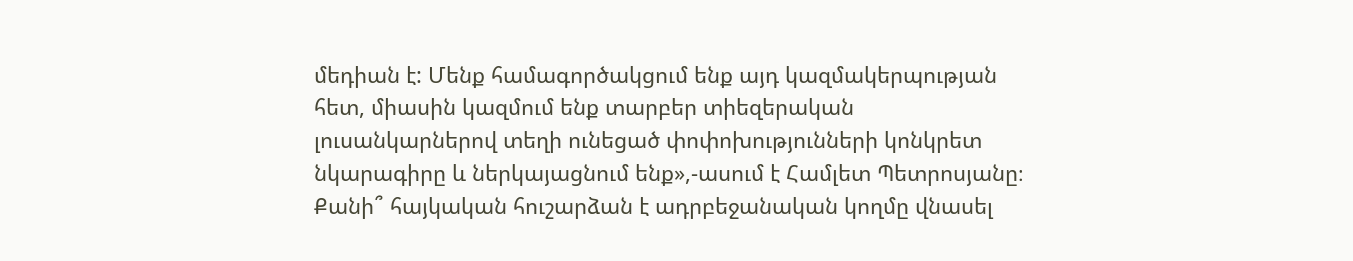մեդիան է: Մենք համագործակցում ենք այդ կազմակերպության հետ, միասին կազմում ենք տարբեր տիեզերական լուսանկարներով տեղի ունեցած փոփոխությունների կոնկրետ նկարագիրը և ներկայացնում ենք»,-ասում է Համլետ Պետրոսյանը։
Քանի՞ հայկական հուշարձան է ադրբեջանական կողմը վնասել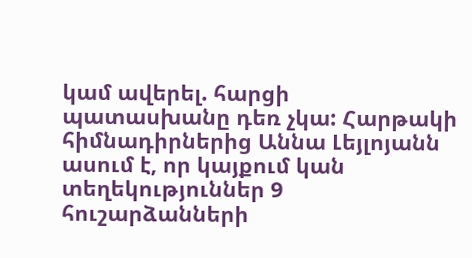կամ ավերել. հարցի պատասխանը դեռ չկա: Հարթակի հիմնադիրներից Աննա Լեյլոյանն ասում է, որ կայքում կան տեղեկություններ 9 հուշարձանների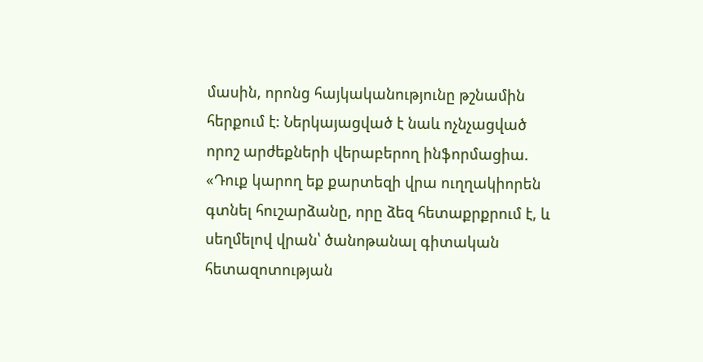մասին, որոնց հայկականությունը թշնամին հերքում է: Ներկայացված է նաև ոչնչացված որոշ արժեքների վերաբերող ինֆորմացիա.
«Դուք կարող եք քարտեզի վրա ուղղակիորեն գտնել հուշարձանը, որը ձեզ հետաքրքրում է, և սեղմելով վրան՝ ծանոթանալ գիտական հետազոտության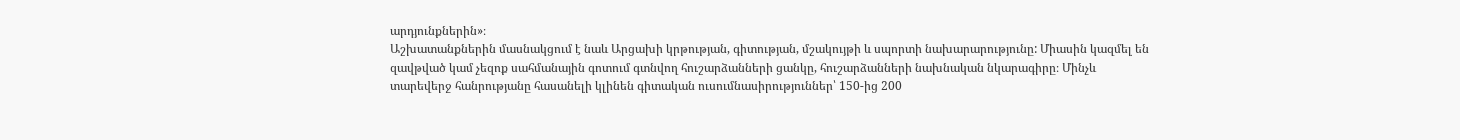արդյունքներին»։
Աշխատանքներին մասնակցում է նաև Արցախի կրթության, գիտության, մշակույթի և սպորտի նախարարությունը: Միասին կազմել են զավթված կամ չեզոք սահմանային գոտում գտնվող հուշարձանների ցանկը, հուշարձանների նախնական նկարագիրը։ Մինչև տարեվերջ հանրությանը հասանելի կլինեն գիտական ուսումնասիրություններ՝ 150-ից 200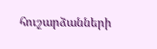հուշարձանների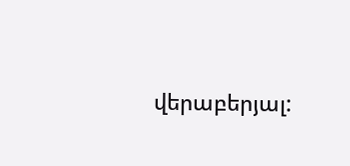վերաբերյալ: